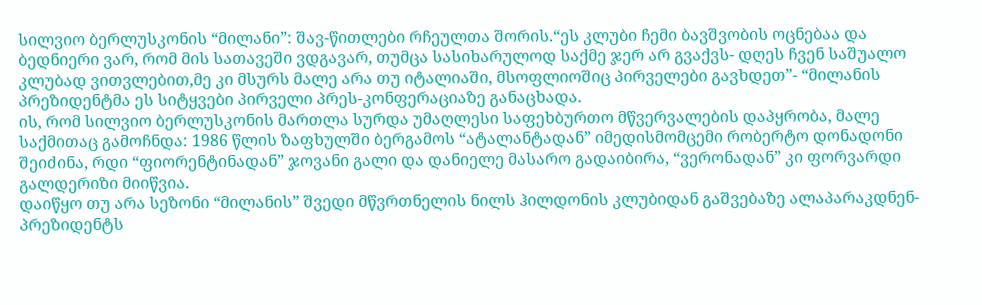სილვიო ბერლუსკონის “მილანი”: შავ-წითლები რჩეულთა შორის.“ეს კლუბი ჩემი ბავშვობის ოცნებაა და ბედნიერი ვარ, რომ მის სათავეში ვდგავარ, თუმცა სასიხარულოდ საქმე ჯერ არ გვაქვს- დღეს ჩვენ საშუალო კლუბად ვითვლებით,მე კი მსურს მალე არა თუ იტალიაში, მსოფლიოშიც პირველები გავხდეთ”- “მილანის პრეზიდენტმა ეს სიტყვები პირველი პრეს-კონფერაციაზე განაცხადა.
ის, რომ სილვიო ბერლუსკონის მართლა სურდა უმაღლესი საფეხბურთო მწვერვალების დაპყრობა, მალე საქმითაც გამოჩნდა: 1986 წლის ზაფხულში ბერგამოს “ატალანტადან” იმედისმომცემი რობერტო დონადონი შეიძინა, რდი “ფიორენტინადან” ჯოვანი გალი და დანიელე მასარო გადაიბირა, “ვერონადან” კი ფორვარდი გალდერიზი მიიწვია.
დაიწყო თუ არა სეზონი “მილანის” შვედი მწვრთნელის ნილს ჰილდონის კლუბიდან გაშვებაზე ალაპარაკდნენ- პრეზიდენტს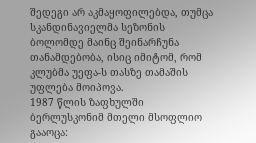შედეგი არ აკმაყოფილებდა, თუმცა სკანდინავიელმა სეზონის ბოლომდე მაინც შეინარჩუნა თანამდებობა, ისიც იმიტომ, რომ კლუბმა უეფა-ს თასზე თამაშის უფლება მოიპოვა.
1987 წლის ზაფხულში ბერლუსკონიმ მთელი მსოფლიო გააოცა: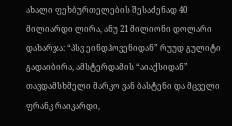ახალი ფეხბურთელების შესაძენად 40 მილიარდი ლირა, ანუ 21 მილიონი დოლარი დახარჯა: “პსვ ეინდჰოვენიდან” რუუდ გულიტი გადაიბირა, ამსტერდამის “აიაქსიდან” თავდამსხმელი მარკო ვან ბასტენი და მცველი ფრანკ რაიკარდი,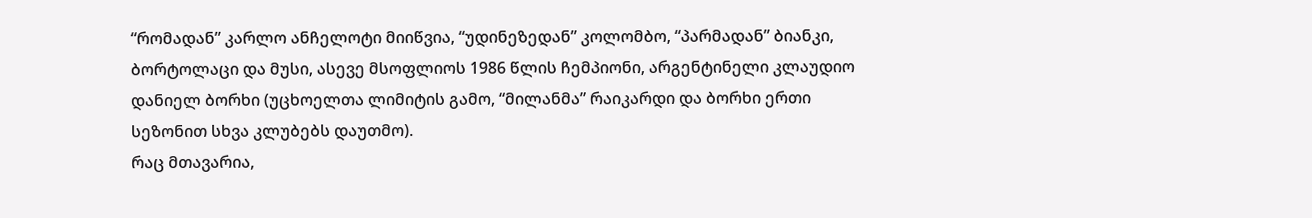“რომადან” კარლო ანჩელოტი მიიწვია, “უდინეზედან” კოლომბო, “პარმადან” ბიანკი, ბორტოლაცი და მუსი, ასევე მსოფლიოს 1986 წლის ჩემპიონი, არგენტინელი კლაუდიო დანიელ ბორხი (უცხოელთა ლიმიტის გამო, “მილანმა” რაიკარდი და ბორხი ერთი სეზონით სხვა კლუბებს დაუთმო).
რაც მთავარია,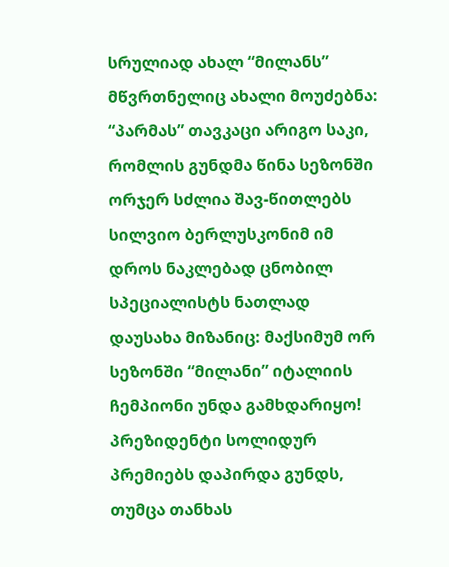სრულიად ახალ “მილანს” მწვრთნელიც ახალი მოუძებნა: “პარმას” თავკაცი არიგო საკი, რომლის გუნდმა წინა სეზონში ორჯერ სძლია შავ-წითლებს
სილვიო ბერლუსკონიმ იმ დროს ნაკლებად ცნობილ სპეციალისტს ნათლად დაუსახა მიზანიც: მაქსიმუმ ორ სეზონში “მილანი” იტალიის ჩემპიონი უნდა გამხდარიყო! პრეზიდენტი სოლიდურ პრემიებს დაპირდა გუნდს, თუმცა თანხას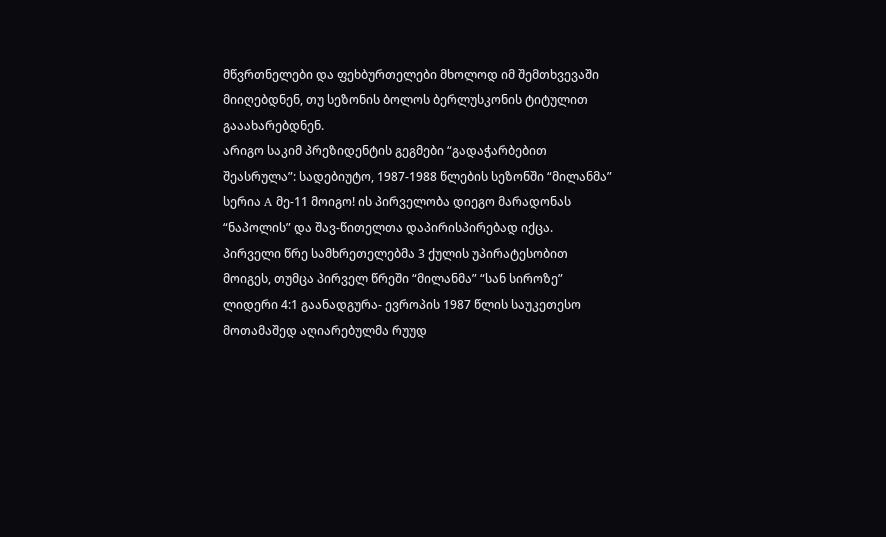მწვრთნელები და ფეხბურთელები მხოლოდ იმ შემთხვევაში მიიღებდნენ, თუ სეზონის ბოლოს ბერლუსკონის ტიტულით გააახარებდნენ.
არიგო საკიმ პრეზიდენტის გეგმები “გადაჭარბებით შეასრულა”: სადებიუტო, 1987-1988 წლების სეზონში “მილანმა” სერია A მე-11 მოიგო! ის პირველობა დიეგო მარადონას “ნაპოლის” და შავ-წითელთა დაპირისპირებად იქცა. პირველი წრე სამხრეთელებმა 3 ქულის უპირატესობით მოიგეს, თუმცა პირველ წრეში “მილანმა” “სან სიროზე” ლიდერი 4:1 გაანადგურა- ევროპის 1987 წლის საუკეთესო მოთამაშედ აღიარებულმა რუუდ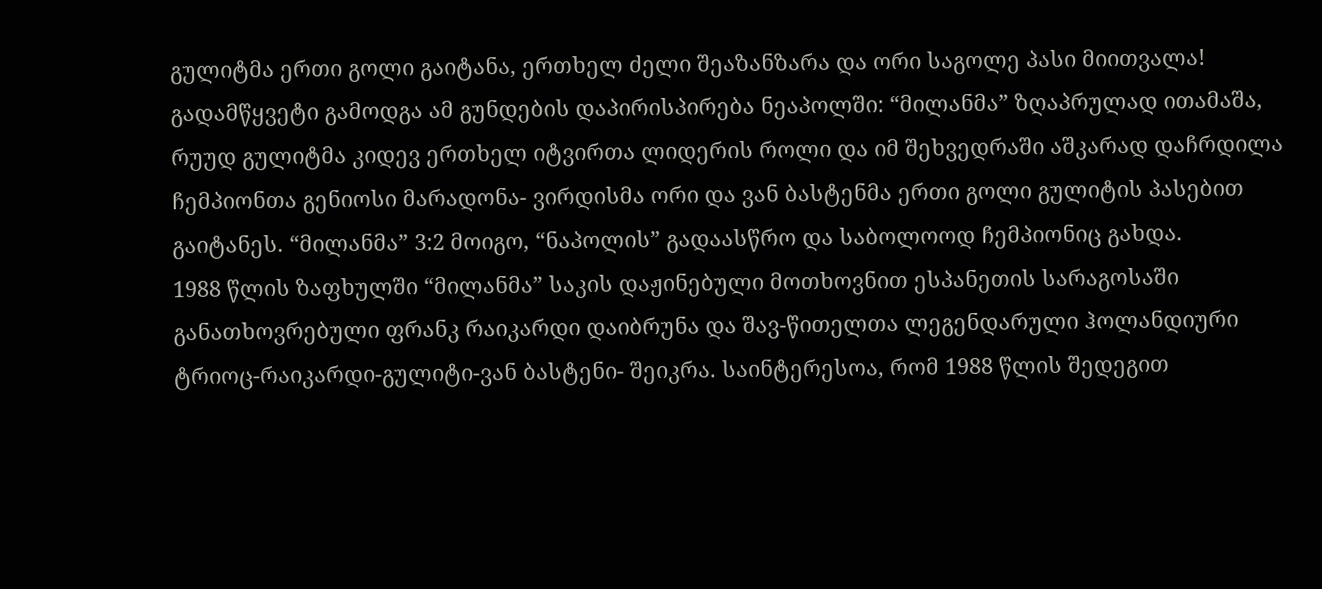გულიტმა ერთი გოლი გაიტანა, ერთხელ ძელი შეაზანზარა და ორი საგოლე პასი მიითვალა!
გადამწყვეტი გამოდგა ამ გუნდების დაპირისპირება ნეაპოლში: “მილანმა” ზღაპრულად ითამაშა, რუუდ გულიტმა კიდევ ერთხელ იტვირთა ლიდერის როლი და იმ შეხვედრაში აშკარად დაჩრდილა ჩემპიონთა გენიოსი მარადონა- ვირდისმა ორი და ვან ბასტენმა ერთი გოლი გულიტის პასებით გაიტანეს. “მილანმა” 3:2 მოიგო, “ნაპოლის” გადაასწრო და საბოლოოდ ჩემპიონიც გახდა.
1988 წლის ზაფხულში “მილანმა” საკის დაჟინებული მოთხოვნით ესპანეთის სარაგოსაში განათხოვრებული ფრანკ რაიკარდი დაიბრუნა და შავ-წითელთა ლეგენდარული ჰოლანდიური ტრიოც-რაიკარდი-გულიტი-ვან ბასტენი- შეიკრა. საინტერესოა, რომ 1988 წლის შედეგით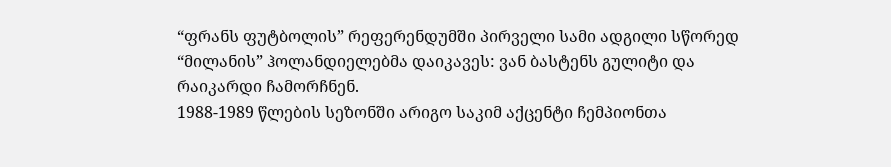“ფრანს ფუტბოლის” რეფერენდუმში პირველი სამი ადგილი სწორედ “მილანის” ჰოლანდიელებმა დაიკავეს: ვან ბასტენს გულიტი და რაიკარდი ჩამორჩნენ.
1988-1989 წლების სეზონში არიგო საკიმ აქცენტი ჩემპიონთა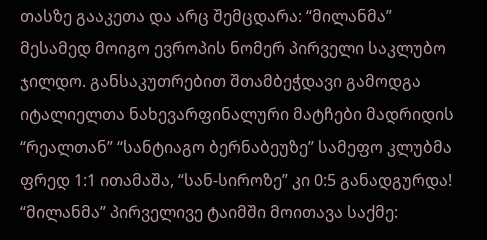თასზე გააკეთა და არც შემცდარა: “მილანმა” მესამედ მოიგო ევროპის ნომერ პირველი საკლუბო ჯილდო. განსაკუთრებით შთამბეჭდავი გამოდგა იტალიელთა ნახევარფინალური მატჩები მადრიდის “რეალთან” “სანტიაგო ბერნაბეუზე” სამეფო კლუბმა ფრედ 1:1 ითამაშა, “სან-სიროზე” კი 0:5 განადგურდა! “მილანმა” პირველივე ტაიმში მოითავა საქმე: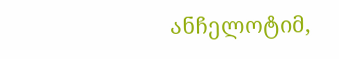ანჩელოტიმ,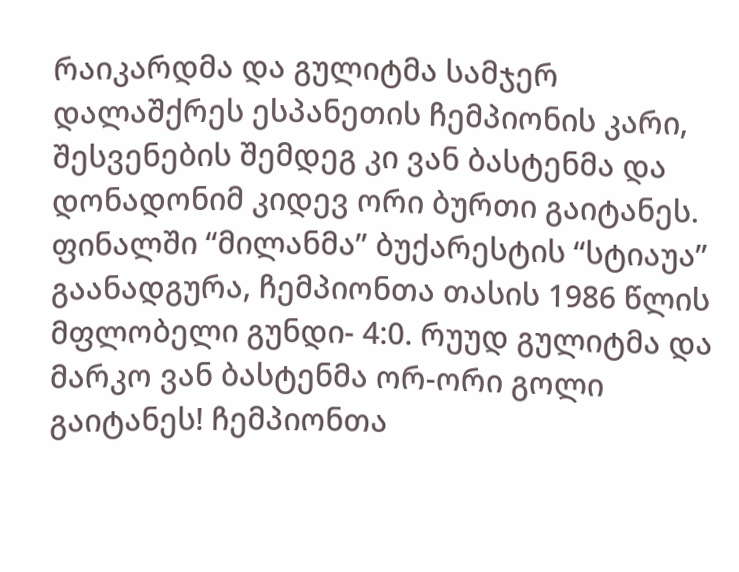რაიკარდმა და გულიტმა სამჯერ დალაშქრეს ესპანეთის ჩემპიონის კარი, შესვენების შემდეგ კი ვან ბასტენმა და დონადონიმ კიდევ ორი ბურთი გაიტანეს.
ფინალში “მილანმა” ბუქარესტის “სტიაუა” გაანადგურა, ჩემპიონთა თასის 1986 წლის მფლობელი გუნდი- 4:0. რუუდ გულიტმა და მარკო ვან ბასტენმა ორ-ორი გოლი გაიტანეს! ჩემპიონთა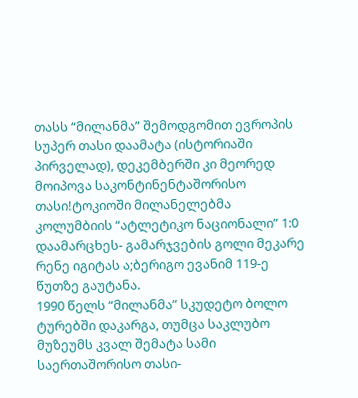თასს “მილანმა” შემოდგომით ევროპის სუპერ თასი დაამატა (ისტორიაში პირველად), დეკემბერში კი მეორედ მოიპოვა საკონტინენტაშორისო თასი!ტოკიოში მილანელებმა კოლუმბიის “ატლეტიკო ნაციონალი” 1:0 დაამარცხეს- გამარჯვების გოლი მეკარე რენე იგიტას ა;ბერიგო ევანიმ 119-ე წუთზე გაუტანა.
1990 წელს “მილანმა” სკუდეტო ბოლო ტურებში დაკარგა, თუმცა საკლუბო მუზეუმს კვალ შემატა სამი საერთაშორისო თასი-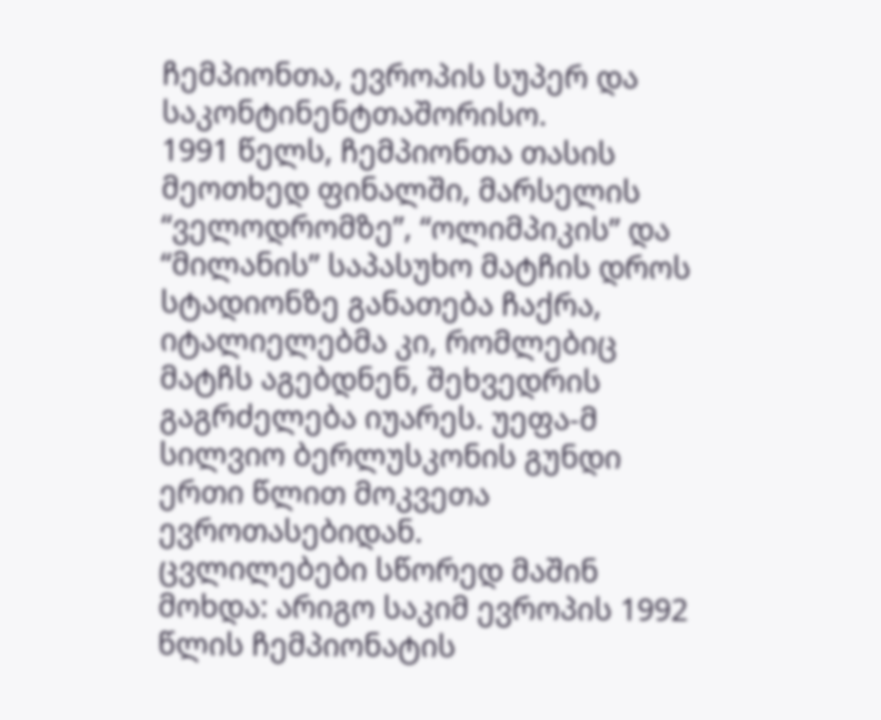ჩემპიონთა, ევროპის სუპერ და საკონტინენტთაშორისო.
1991 წელს, ჩემპიონთა თასის მეოთხედ ფინალში, მარსელის “ველოდრომზე”, “ოლიმპიკის” და “მილანის” საპასუხო მატჩის დროს სტადიონზე განათება ჩაქრა, იტალიელებმა კი, რომლებიც მატჩს აგებდნენ, შეხვედრის გაგრძელება იუარეს. უეფა-მ სილვიო ბერლუსკონის გუნდი ერთი წლით მოკვეთა ევროთასებიდან.
ცვლილებები სწორედ მაშინ მოხდა: არიგო საკიმ ევროპის 1992 წლის ჩემპიონატის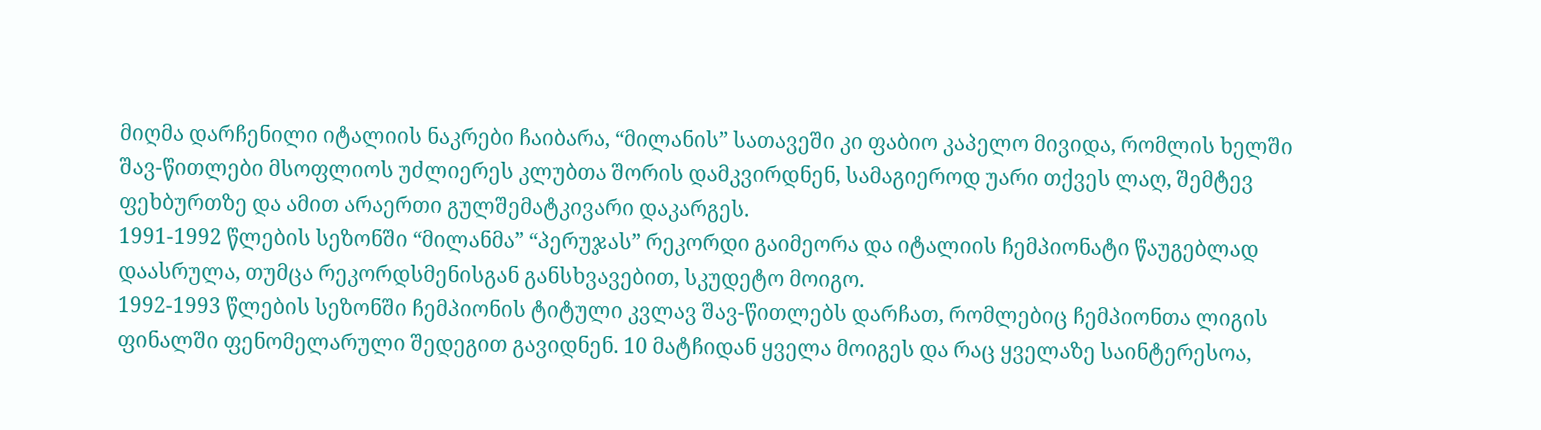მიღმა დარჩენილი იტალიის ნაკრები ჩაიბარა, “მილანის” სათავეში კი ფაბიო კაპელო მივიდა, რომლის ხელში შავ-წითლები მსოფლიოს უძლიერეს კლუბთა შორის დამკვირდნენ, სამაგიეროდ უარი თქვეს ლაღ, შემტევ ფეხბურთზე და ამით არაერთი გულშემატკივარი დაკარგეს.
1991-1992 წლების სეზონში “მილანმა” “პერუჯას” რეკორდი გაიმეორა და იტალიის ჩემპიონატი წაუგებლად დაასრულა, თუმცა რეკორდსმენისგან განსხვავებით, სკუდეტო მოიგო.
1992-1993 წლების სეზონში ჩემპიონის ტიტული კვლავ შავ-წითლებს დარჩათ, რომლებიც ჩემპიონთა ლიგის ფინალში ფენომელარული შედეგით გავიდნენ. 10 მატჩიდან ყველა მოიგეს და რაც ყველაზე საინტერესოა,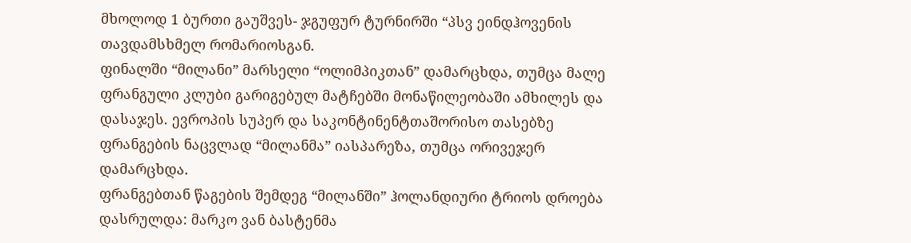მხოლოდ 1 ბურთი გაუშვეს- ჯგუფურ ტურნირში “პსვ ეინდჰოვენის თავდამსხმელ რომარიოსგან.
ფინალში “მილანი” მარსელი “ოლიმპიკთან” დამარცხდა, თუმცა მალე ფრანგული კლუბი გარიგებულ მატჩებში მონაწილეობაში ამხილეს და დასაჯეს. ევროპის სუპერ და საკონტინენტთაშორისო თასებზე ფრანგების ნაცვლად “მილანმა” იასპარეზა, თუმცა ორივეჯერ დამარცხდა.
ფრანგებთან წაგების შემდეგ “მილანში” ჰოლანდიური ტრიოს დროება დასრულდა: მარკო ვან ბასტენმა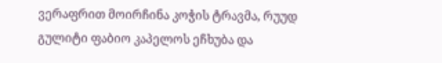ვერაფრით მოირჩინა კოჭის ტრავმა, რუუდ გულიტი ფაბიო კაპელოს ეჩხუბა და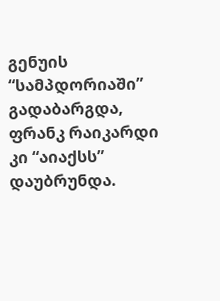გენუის “სამპდორიაში” გადაბარგდა, ფრანკ რაიკარდი კი “აიაქსს” დაუბრუნდა.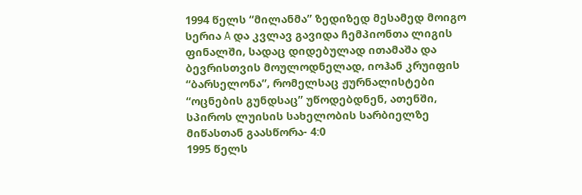1994 წელს “მილანმა” ზედიზედ მესამედ მოიგო სერია A და კვლავ გავიდა ჩემპიონთა ლიგის ფინალში, სადაც დიდებულად ითამაშა და ბევრისთვის მოულოდნელად, იოჰან კრუიფის “ბარსელონა”, რომელსაც ჟურნალისტები “ოცნების გუნდსაც” უწოდებდნენ, ათენში, სპიროს ლუისის სახელობის სარბიელზე მიწასთან გაასწორა- 4:0
1995 წელს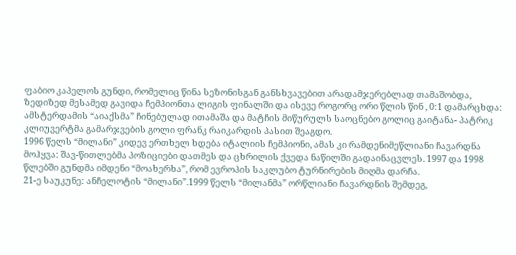ფაბიო კაპელოს გუნდი, რომელიც წინა სეზონისგან განსხვავებით არადამჯერებლად თამაშობდა, ზედიზედ მესამედ გავიდა ჩემპიონთა ლიგის ფინალში და ისევე როგორც ორი წლის წინ , 0:1 დამარცხდა: ამსტერდამის “აიაქსმა” ჩინებულად ითამაშა და მატჩის მიწურულს საოცნებო გოლიც გაიტანა- პატრიკ კლიუვერტმა გამარჯვების გოლი ფრანკ რაიკარდის პასით შეაგდო.
1996 წელს “მილანი” კიდევ ერთხელ ხდება იტალიის ჩემპიონი, ამას კი რამდენიმეწლიანი ჩავარდნა მოჰყვა: შავ-წითლებმა პოზიციები დათმეს და ცხრილის ქვედა ნაწილში გადაინაცვლეს. 1997 და 1998 წლებში გუნდმა იმდენი “მოახერხა”, რომ ევროპის საკლუბო ტურნირების მიღმა დარჩა.
21-ე საუკუნე: ანჩელოტის “მილანი”.1999 წელს “მილანმა” ორწლიანი ჩავარდნის შემდეგ,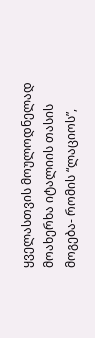ყველასთვის მოულოდნელად მოახერხა იტალიის თასის მოგება- რომის “ლაციოს”,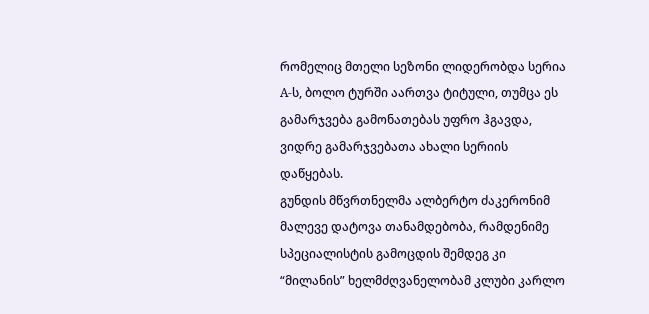რომელიც მთელი სეზონი ლიდერობდა სერია A-ს, ბოლო ტურში აართვა ტიტული, თუმცა ეს გამარჯვება გამონათებას უფრო ჰგავდა, ვიდრე გამარჯვებათა ახალი სერიის დაწყებას.
გუნდის მწვრთნელმა ალბერტო ძაკერონიმ მალევე დატოვა თანამდებობა, რამდენიმე სპეციალისტის გამოცდის შემდეგ კი “მილანის” ხელმძღვანელობამ კლუბი კარლო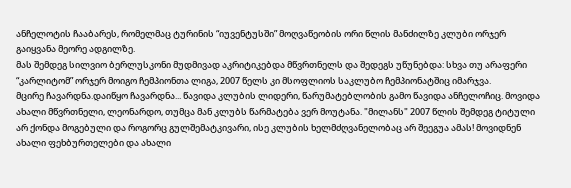ანჩელოტის ჩააბარეს, რომელმაც ტურინის “იუვენტუსში” მოღვაწეობის ორი წლის მანძილზე კლუბი ორჯერ გაიყვანა მეორე ადგილზე.
მას შემდეგ სილვიო ბერლუსკონი მუდმივად აკრიტიკებდა მწვრთნელს და შედეგს უწუნებდა: სხვა თუ არაფერი “კარლიტომ” ორჯერ მოიგო ჩემპიონთა ლიგა, 2007 წელს კი მსოფლიოს საკლუბო ჩემპიონატშიც იმარჯვა.
მცირე ჩავარდნა.დაიწყო ჩავარდნა... წავიდა კლუბის ლიდერი, წარუმატებლობის გამო წავიდა ანჩელოჩიც. მოვიდა ახალი მწვრთნელი, ლეონარდო, თუმცა მან კლუბს წარმატება ვერ მოუტანა. "მილანს" 2007 წლის შემდეგ ტიტული არ ქონდა მოგებული და როგორც გულშემატკივარი, ისე კლუბის ხელმძღვანელობაც არ შეეგუა ამას! მოვიდნენ ახალი ფეხბურთელები და ახალი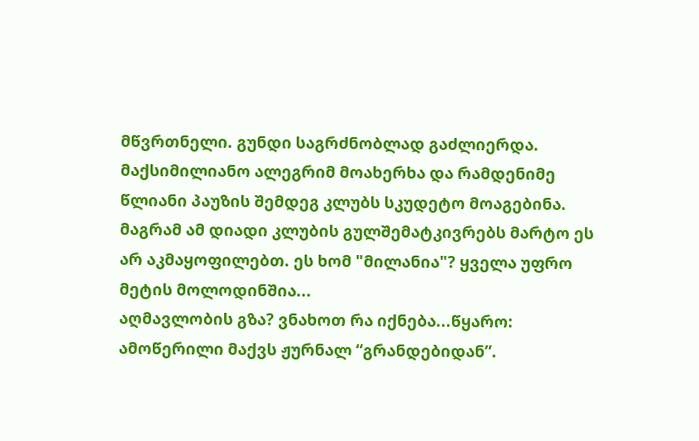მწვრთნელი. გუნდი საგრძნობლად გაძლიერდა. მაქსიმილიანო ალეგრიმ მოახერხა და რამდენიმე წლიანი პაუზის შემდეგ კლუბს სკუდეტო მოაგებინა. მაგრამ ამ დიადი კლუბის გულშემატკივრებს მარტო ეს არ აკმაყოფილებთ. ეს ხომ "მილანია"? ყველა უფრო მეტის მოლოდინშია...
აღმავლობის გზა? ვნახოთ რა იქნება...წყარო: ამოწერილი მაქვს ჟურნალ “გრანდებიდან”.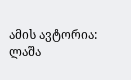ამის ავტორია: ლაშა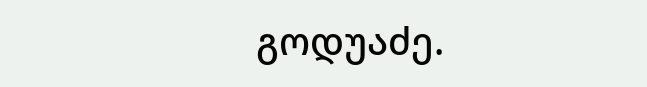გოდუაძე.